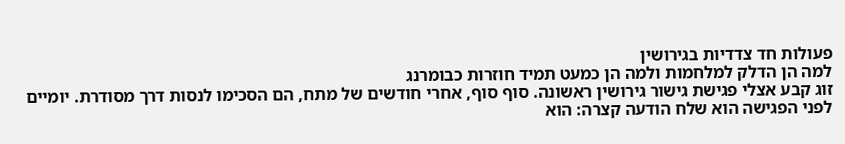פעולות חד צדדיות בגירושין
למה הן הדלק למלחמות ולמה הן כמעט תמיד חוזרות כבומרנג
זוג קבע אצלי פגישת גישור גירושין ראשונה. סוף סוף, אחרי חודשים של מתח, הם הסכימו לנסות דרך מסודרת. יומיים לפני הפגישה הוא שלח הודעה קצרה: הוא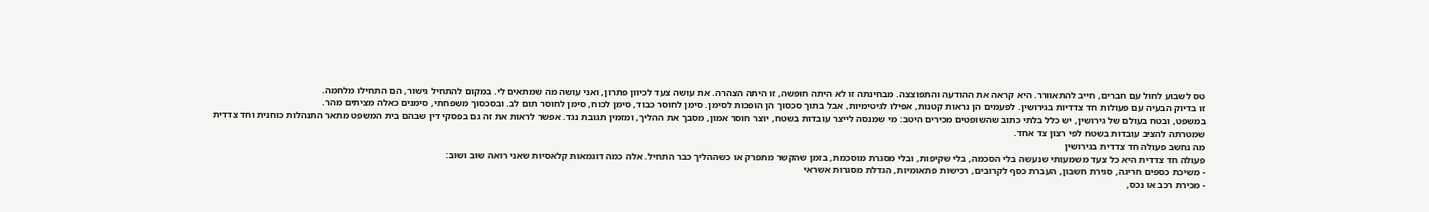טס לשבוע לחול עם חברים, חייב להתאוורר. היא קראה את ההודעה והתפוצצה. מבחינתה זו לא היתה חופשה, זו היתה הצהרה. את עושה צעד לכיוון פתרון, ואני עושה מה שמתאים לי. במקום להתחיל גישור, הם התחילו מלחמה.
זו בדיוק הבעיה עם פעולות חד צדדיות בגירושין. לפעמים הן נראות קטנות, אפילו לגיטימיות, אבל בתוך סכסוך הן הופכות לסימן. סימן לחוסר כבוד, סימן לכוח, סימן לחוסר תום לב. ובסכסוך משפחתי, סימנים כאלה מציתים מהר.
במשפט, ובטח בעולם של גירושין, יש כלל בלתי כתוב שהשופטים מכירים היטב: מי שמנסה לייצר עובדות בשטח, יוצר חוסר אמון, מסבך את ההליך, ומזמין תגובת נגד. אפשר לראות את זה גם בפסקי דין שבהם בית המשפט מתאר התנהלות כוחנית וחד צדדית שמטרתה להציב עובדות בשטח לפי רצון צד אחד.
מה נחשב פעולה חד צדדית בגירושין
פעולה חד צדדית היא כל צעד משמעותי שנעשה בלי הסכמה, בלי שקיפות, ובלי מסגרת מוסכמת, בזמן שהקשר מתפרק או כשההליך כבר התחיל. אלה כמה דוגמאות קלאסיות שאני רואה שוב ושוב:
- משיכת כספים חריגה, סגירת חשבון, העברת כסף לקרובים, רכישות פתאומיות, הגדלת מסגרות אשראי
- מכירת רכב או נכס,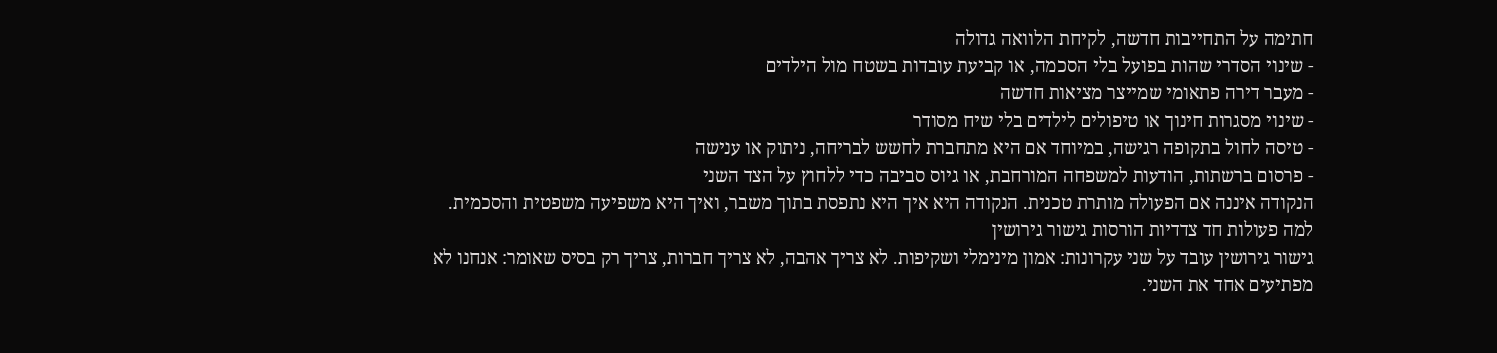חתימה על התחייבות חדשה, לקיחת הלוואה גדולה
- שינוי הסדרי שהות בפועל בלי הסכמה, או קביעת עובדות בשטח מול הילדים
- מעבר דירה פתאומי שמייצר מציאות חדשה
- שינוי מסגרות חינוך או טיפולים לילדים בלי שיח מסודר
- טיסה לחול בתקופה רגישה, במיוחד אם היא מתחברת לחשש לבריחה, ניתוק או ענישה
- פרסום ברשתות, הודעות למשפחה המורחבת, או גיוס סביבה כדי ללחוץ על הצד השני
הנקודה איננה אם הפעולה מותרת טכנית. הנקודה היא איך היא נתפסת בתוך משבר, ואיך היא משפיעה משפטית והסכמית.
למה פעולות חד צדדיות הורסות גישור גירושין
גישור גירושין עובד על שני עקרונות: אמון מינימלי ושקיפות. לא צריך אהבה, לא צריך חברות, צריך רק בסיס שאומר: אנחנו לא מפתיעים אחד את השני.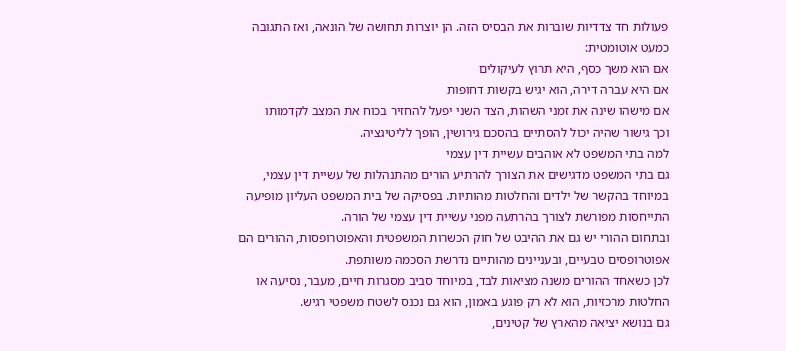פעולות חד צדדיות שוברות את הבסיס הזה. הן יוצרות תחושה של הונאה, ואז התגובה כמעט אוטומטית:
אם הוא משך כסף, היא תרוץ לעיקולים
אם היא עברה דירה, הוא יגיש בקשות דחופות
אם מישהו שינה את זמני השהות, הצד השני יפעל להחזיר בכוח את המצב לקדמותו
וכך גישור שהיה יכול להסתיים בהסכם גירושין, הופך לליטיגציה.
למה בתי המשפט לא אוהבים עשיית דין עצמי
גם בתי המשפט מדגישים את הצורך להרתיע הורים מהתנהלות של עשיית דין עצמי, במיוחד בהקשר של ילדים והחלטות מהותיות. בפסיקה של בית המשפט העליון מופיעה התייחסות מפורשת לצורך בהרתעה מפני עשיית דין עצמי של הורה.
ובתחום ההורי יש גם את ההיבט של חוק הכשרות המשפטית והאפוטרופסות, ההורים הם אפוטרופסים טבעיים, ובעניינים מהותיים נדרשת הסכמה משותפת.
לכן כשאחד ההורים משנה מציאות לבד, במיוחד סביב מסגרות חיים, מעבר, נסיעה או החלטות מרכזיות, הוא לא רק פוגע באמון, הוא גם נכנס לשטח משפטי רגיש.
גם בנושא יציאה מהארץ של קטינים,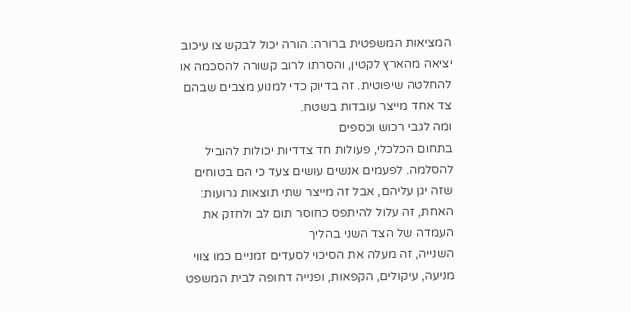המציאות המשפטית ברורה: הורה יכול לבקש צו עיכוב יציאה מהארץ לקטין, והסרתו לרוב קשורה להסכמה או להחלטה שיפוטית. זה בדיוק כדי למנוע מצבים שבהם צד אחד מייצר עובדות בשטח.
ומה לגבי רכוש וכספים
בתחום הכלכלי, פעולות חד צדדיות יכולות להוביל להסלמה. לפעמים אנשים עושים צעד כי הם בטוחים שזה יגן עליהם, אבל זה מייצר שתי תוצאות גרועות:
האחת, זה עלול להיתפס כחוסר תום לב ולחזק את העמדה של הצד השני בהליך
השנייה, זה מעלה את הסיכוי לסעדים זמניים כמו צווי מניעה, עיקולים, הקפאות, ופנייה דחופה לבית המשפט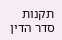תקנות סדר הדין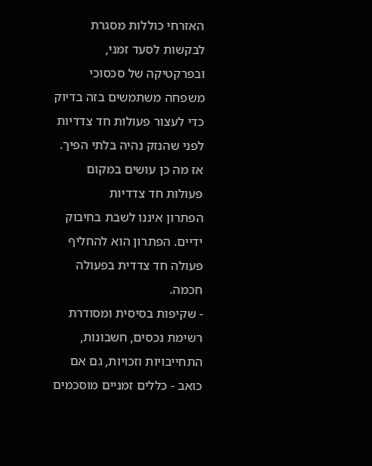האזרחי כוללות מסגרת לבקשות לסעד זמני, ובפרקטיקה של סכסוכי משפחה משתמשים בזה בדיוק כדי לעצור פעולות חד צדדיות לפני שהנזק נהיה בלתי הפיך.
אז מה כן עושים במקום פעולות חד צדדיות
הפתרון איננו לשבת בחיבוק ידיים. הפתרון הוא להחליף פעולה חד צדדית בפעולה חכמה.
- שקיפות בסיסית ומסודרת
רשימת נכסים, חשבונות, התחייבויות וזכויות, גם אם כואב - כללים זמניים מוסכמים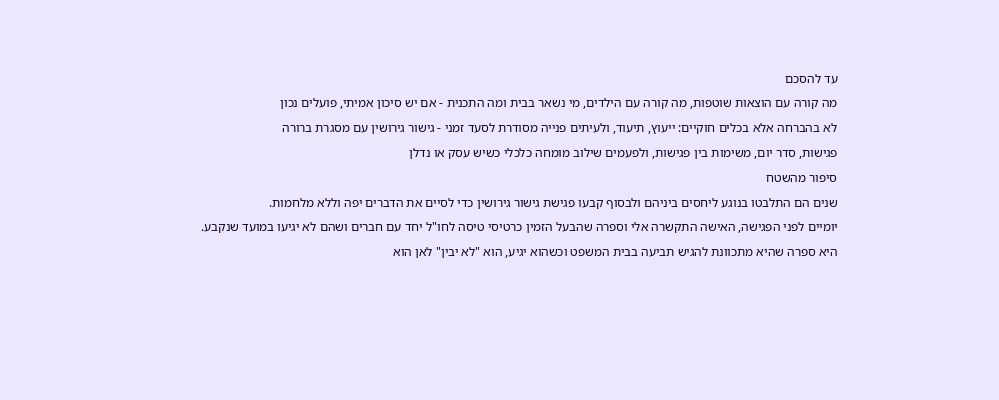עד להסכם
מה קורה עם הוצאות שוטפות, מה קורה עם הילדים, מי נשאר בבית ומה התכנית - אם יש סיכון אמיתי, פועלים נכון
לא בהברחה אלא בכלים חוקיים: ייעוץ, תיעוד, ולעיתים פנייה מסודרת לסעד זמני - גישור גירושין עם מסגרת ברורה
פגישות, סדר יום, משימות בין פגישות, ולפעמים שילוב מומחה כלכלי כשיש עסק או נדלן
סיפור מהשטח
שנים הם התלבטו בנוגע ליחסים ביניהם ולבסוף קבעו פגישת גישור גירושין כדי לסיים את הדברים יפה וללא מלחמות.
יומיים לפני הפגישה, האישה התקשרה אלי וספרה שהבעל הזמין כרטיסי טיסה לחו"ל יחד עם חברים ושהם לא יגיעו במועד שנקבע.
היא ספרה שהיא מתכוונת להגיש תביעה בבית המשפט וכשהוא יגיע, הוא "לא יבין" לאן הוא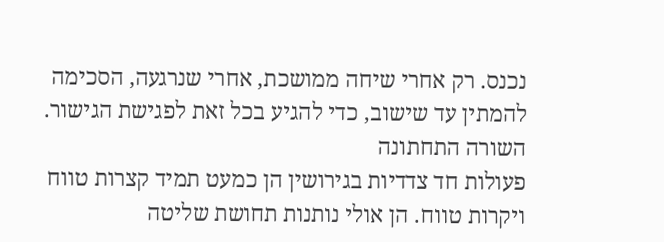נכנס. רק אחרי שיחה ממושכת, אחרי שנרגעה, הסכימה להמתין עד שישוב, כדי להגיע בכל זאת לפגישת הגישור.
השורה התחתונה
פעולות חד צדדיות בגירושין הן כמעט תמיד קצרות טווח ויקרות טווח. הן אולי נותנות תחושת שליטה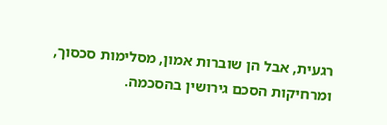רגעית, אבל הן שוברות אמון, מסלימות סכסוך, ומרחיקות הסכם גירושין בהסכמה.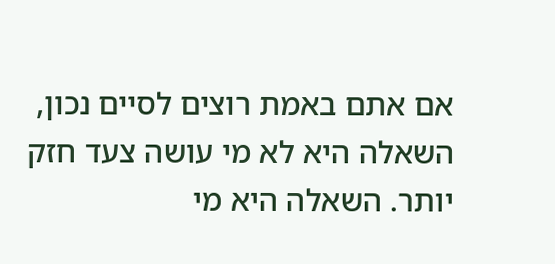אם אתם באמת רוצים לסיים נכון, השאלה היא לא מי עושה צעד חזק יותר. השאלה היא מי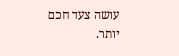עושה צעד חכם יותר.